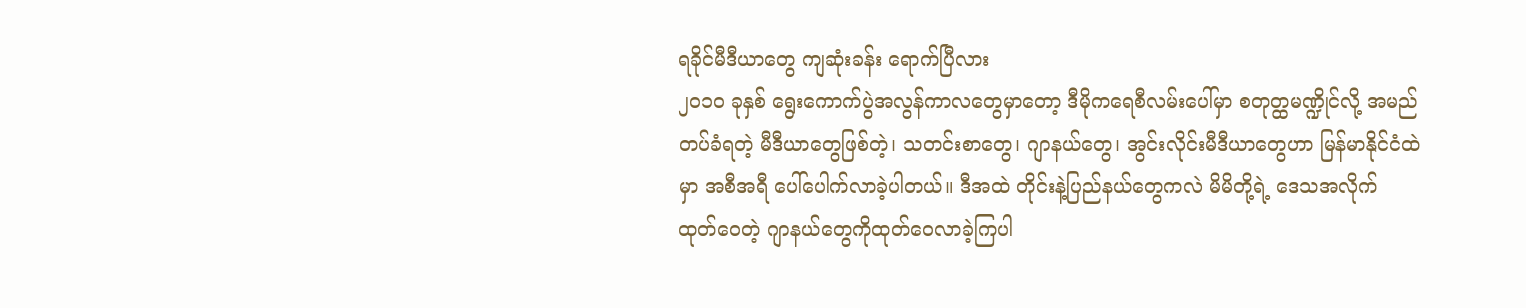ရခိုင်မီဒီယာတွေ ကျဆုံးခန်း ရောက်ပြီလား
၂၀၁၀ ခုနှစ် ရွေးကောက်ပွဲအလွန်ကာလတွေမှာတော့ ဒီမိုကရေစီလမ်းပေါ်မှာ စတုတ္ထမဏ္ဍိုင်လို့ အမည်တပ်ခံရတဲ့ မီဒီယာတွေဖြစ်တဲ့၊ သတင်းစာတွေ၊ ဂျာနယ်တွေ၊ အွင်းလိုင်းမီဒီယာတွေဟာ မြန်မာနိုင်ငံထဲမှာ အစီအရီ ပေါ်ပေါက်လာခဲ့ပါတယ်။ ဒီအထဲ တိုင်းနဲ့ပြည်နယ်တွေကလဲ မိမိတို့ရဲ့ ဒေသအလိုက် ထုတ်ဝေတဲ့ ဂျာနယ်တွေကိုထုတ်ဝေလာခဲ့ကြပါ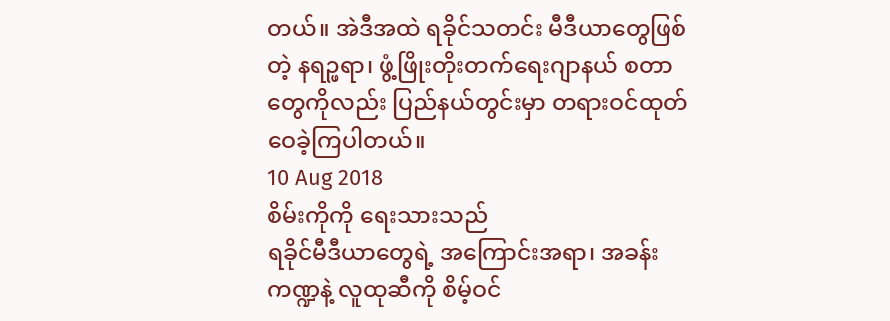တယ်။ အဲဒီအထဲ ရခိုင်သတင်း မီဒီယာတွေဖြစ်တဲ့ နရဉ္ဖရာ၊ ဖွံ့ဖြိုးတိုးတက်ရေးဂျာနယ် စတာတွေကိုလည်း ပြည်နယ်တွင်းမှာ တရားဝင်ထုတ်ဝေခဲ့ကြပါတယ်။
10 Aug 2018
စိမ်းကိုကို ရေးသားသည်
ရခိုင်မီဒီယာတွေရဲ့ အကြောင်းအရာ၊ အခန်းကဏ္ဍနဲ့ လူထုဆီကို စိမ့်ဝင်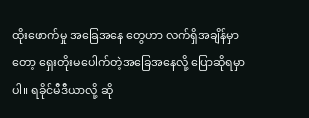ထိုးဖောက်မှု အခြေအနေ တွေဟာ လက်ရှိအချိန်မှာတော့ ရှေးတိုးမပေါက်တဲ့အခြေအနေလို့ ပြောဆိုရမှာပါ။ ရခိုင်မီဒီယာလို့ ဆို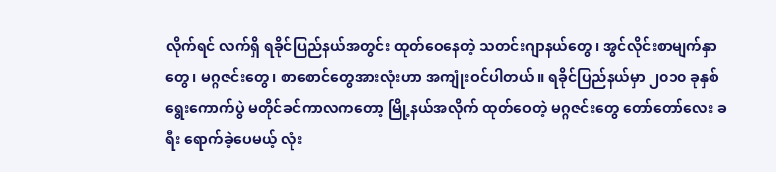လိုက်ရင် လက်ရှိ ရခိုင်ပြည်နယ်အတွင်း ထုတ်ဝေနေတဲ့ သတင်းဂျာနယ်တွေ၊ အွင်လိုင်းစာမျက်နှာတွေ၊ မဂ္ဂဇင်းတွေ၊ စာစောင်တွေအားလုံးဟာ အကျုံးဝင်ပါတယ်။ ရခိုင်ပြည်နယ်မှာ ၂၀၁၀ ခုနှစ် ရွေးကောက်ပွဲ မတိုင်ခင်ကာလကတော့ မြို့နယ်အလိုက် ထုတ်ဝေတဲ့ မဂ္ဂဇင်းတွေ တော်တော်လေး ခရီး ရောက်ခဲ့ပေမယ့် လုံး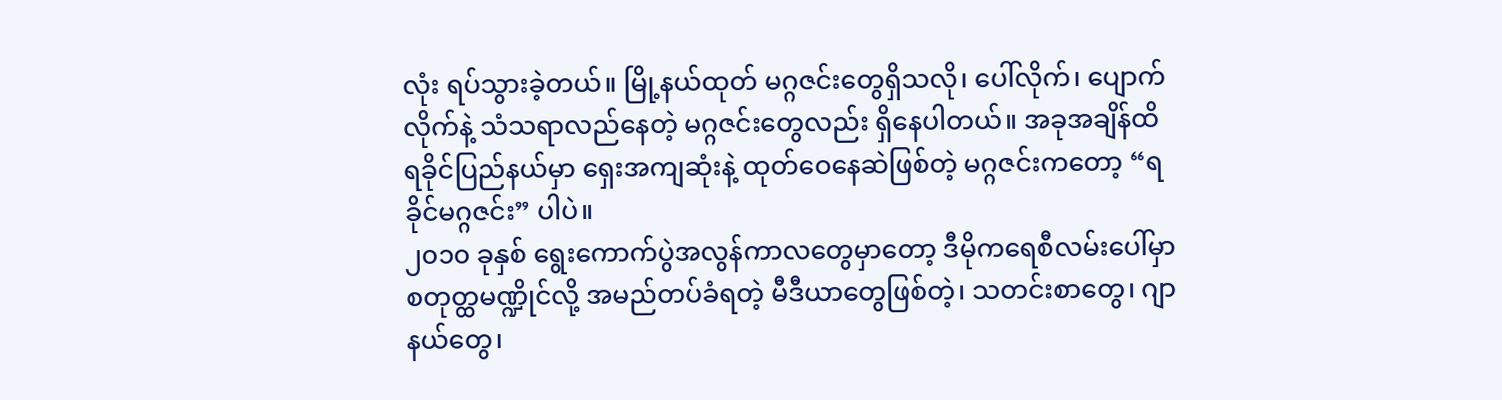လုံး ရပ်သွားခဲ့တယ်။ မြို့နယ်ထုတ် မဂ္ဂဇင်းတွေရှိသလို၊ ပေါ်လိုက်၊ ပျောက်လိုက်နဲ့ သံသရာလည်နေတဲ့ မဂ္ဂဇင်းတွေလည်း ရှိနေပါတယ်။ အခုအချိန်ထိ ရခိုင်ပြည်နယ်မှာ ရှေးအကျဆုံးနဲ့ ထုတ်ဝေနေဆဲဖြစ်တဲ့ မဂ္ဂဇင်းကတော့ “ရခိုင်မဂ္ဂဇင်း” ပါပဲ။
၂၀၁၀ ခုနှစ် ရွေးကောက်ပွဲအလွန်ကာလတွေမှာတော့ ဒီမိုကရေစီလမ်းပေါ်မှာ စတုတ္ထမဏ္ဍိုင်လို့ အမည်တပ်ခံရတဲ့ မီဒီယာတွေဖြစ်တဲ့၊ သတင်းစာတွေ၊ ဂျာနယ်တွေ၊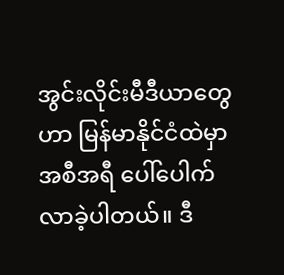အွင်းလိုင်းမီဒီယာတွေဟာ မြန်မာနိုင်ငံထဲမှာ အစီအရီ ပေါ်ပေါက်လာခဲ့ပါတယ်။ ဒီ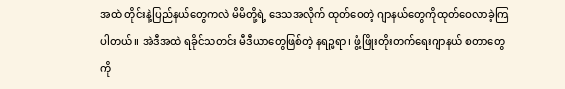အထဲ တိုင်းနဲ့ပြည်နယ်တွေကလဲ မိမိတို့ရဲ့ ဒေသအလိုက် ထုတ်ဝေတဲ့ ဂျာနယ်တွေကိုထုတ်ဝေလာခဲ့ကြပါတယ်။ အဲဒီအထဲ ရခိုင်သတင်း မီဒီယာတွေဖြစ်တဲ့ နရဉ္ဖရာ၊ ဖွံ့ဖြိုးတိုးတက်ရေးဂျာနယ် စတာတွေကို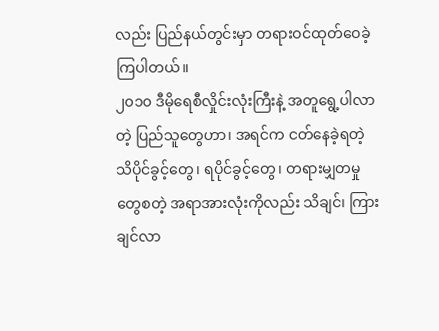လည်း ပြည်နယ်တွင်းမှာ တရားဝင်ထုတ်ဝေခဲ့ကြပါတယ်။
၂၀၁၀ ဒီမိုရေစီလှိုင်းလုံးကြီးနဲ့ အတူရွေ့ပါလာတဲ့ ပြည်သူတွေဟာ၊ အရင်က ငတ်နေခဲ့ရတဲ့ သိပိုင်ခွင့်တွေ၊ ရပိုင်ခွင့်တွေ၊ တရားမျှတမှုတွေစတဲ့ အရာအားလုံးကိုလည်း သိချင်၊ ကြားချင်လာ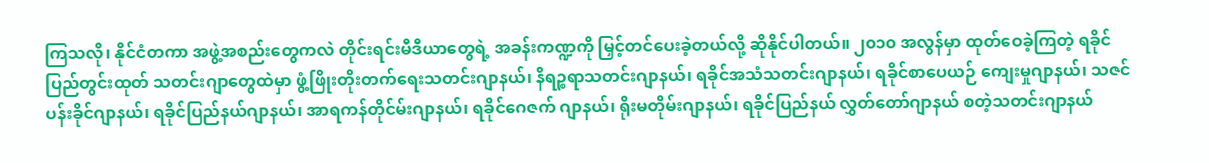ကြသလို၊ နိုင်ငံတကာ အဖွဲ့အစည်းတွေကလဲ တိုင်းရင်းမီဒီယာတွေရဲ့ အခန်းကဏ္ဍကို မြှင့်တင်ပေးခဲ့တယ်လို့ ဆိုနိုင်ပါတယ်။ ၂၀၁၀ အလွန်မှာ ထုတ်ဝေခဲ့ကြတဲ့ ရခိုင်ပြည်တွင်းထုတ် သတင်းဂျာတွေထဲမှာ ဖွံ့ဖြိုးတိုးတက်ရေးသတင်းဂျာနယ်၊ နိရဉ္စရာသတင်းဂျာနယ်၊ ရခိုင်အသံသတင်းဂျာနယ်၊ ရခိုင်စာပေယဉ် ကျေးမှုဂျာနယ်၊ သဇင်ပန်းခိုင်ဂျာနယ်၊ ရခိုင်ပြည်နယ်ဂျာနယ်၊ အာရကန်တိုင်မ်းဂျာနယ်၊ ရခိုင်ဂေဇက် ဂျာနယ်၊ ရိုးမတိုမ်းဂျာနယ်၊ ရခိုင်ပြည်နယ် လွှတ်တော်ဂျာနယ် စတဲ့သတင်းဂျာနယ်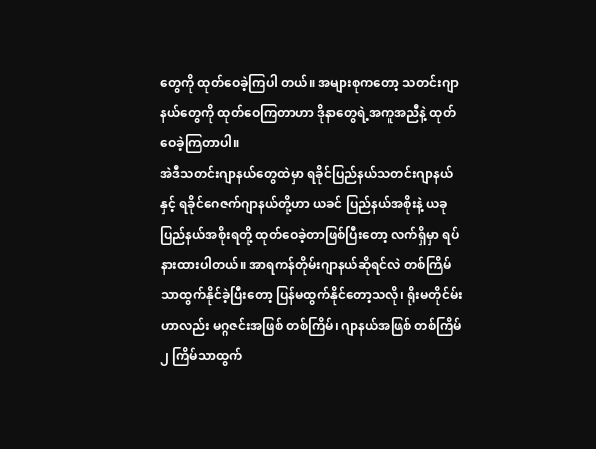တွေကို ထုတ်ဝေခဲ့ကြပါ တယ်။ အများစုကတော့ သတင်းဂျာနယ်တွေကို ထုတ်ဝေကြတာဟာ ဒိုနာတွေရဲ့အကူအညီနဲ့ ထုတ်ဝေခဲ့ကြတာပါ။
အဲဒီသတင်းဂျာနယ်တွေထဲမှာ ရခိုင်ပြည်နယ်သတင်းဂျာနယ်နှင့် ရခိုင်ဂေဇက်ဂျာနယ်တို့ဟာ ယခင် ပြည်နယ်အစိုးနဲ့ ယခုပြည်နယ်အစိုးရတို့ ထုတ်ဝေခဲ့တာဖြစ်ပြီးတော့ လက်ရှိမှာ ရပ်နားထားပါတယ်။ အာရကန်တိုမ်းဂျာနယ်ဆိုရင်လဲ တစ်ကြိမ်သာထွက်နိုင်ခဲ့ပြီးတော့ ပြန်မထွက်နိုင်တော့သလို၊ ရိုးမတိုင်မ်းဟာလည်း မဂ္ဂဇင်းအဖြစ် တစ်ကြိမ်၊ ဂျာနယ်အဖြစ် တစ်ကြိမ် ၂ ကြိမ်သာထွက်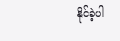နိုင်ခဲ့ပါ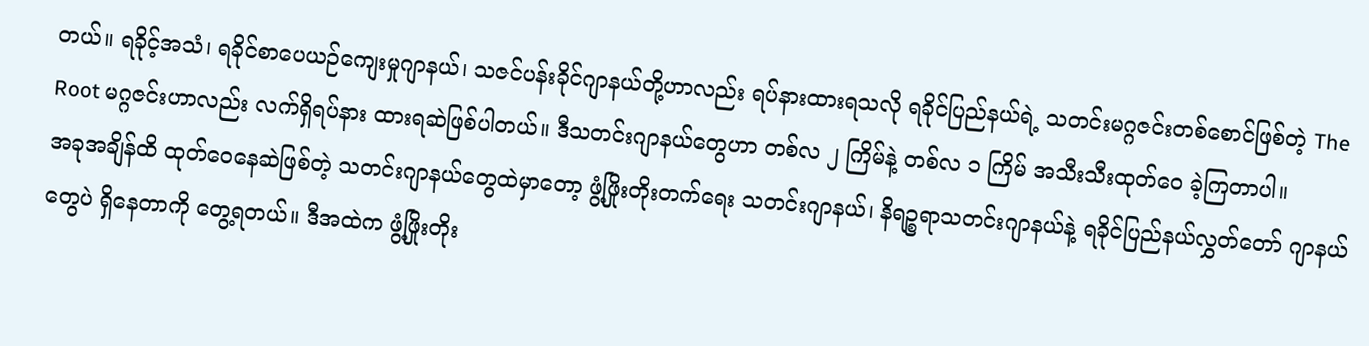တယ်။ ရခိုင့်အသံ၊ ရခိုင်စာပေယဉ်ကျေးမှုဂျာနယ်၊ သဇင်ပန်းခိုင်ဂျာနယ်တို့ဟာလည်း ရပ်နားထားရသလို ရခိုင်ပြည်နယ်ရဲ့ သတင်းမဂ္ဂဇင်းတစ်စောင်ဖြစ်တဲ့ The Root မဂ္ဂဇင်းဟာလည်း လက်ရှိရပ်နား ထားရဆဲဖြစ်ပါတယ်။ ဒီသတင်းဂျာနယ်တွေဟာ တစ်လ ၂ ကြိမ်နဲ့ တစ်လ ၁ ကြိမ် အသီးသီးထုတ်ဝေ ခဲ့ကြတာပါ။
အခုအချိန်ထိ ထုတ်ဝေနေဆဲဖြစ်တဲ့ သတင်းဂျာနယ်တွေထဲမှာတော့ ဖွံ့ဖြိုးတိုးတက်ရေး သတင်းဂျာနယ်၊ နိရဉ္စရာသတင်းဂျာနယ်နဲ့ ရခိုင်ပြည်နယ်လွှတ်တော် ဂျာနယ်တွေပဲ ရှိနေတာကို တွေ့ရတယ်။ ဒီအထဲက ဖွံ့ဖြိုးတိုး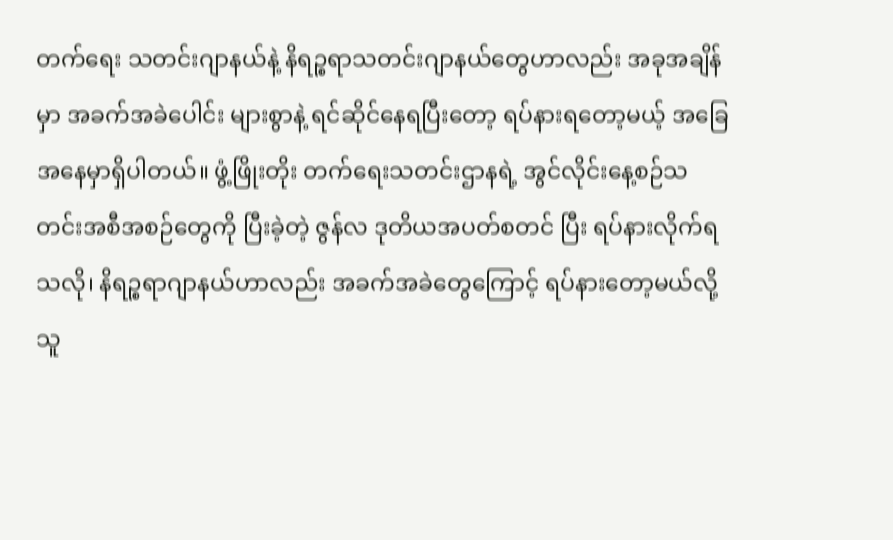တက်ရေး သတင်းဂျာနယ်နဲ့ နိရဉ္စရာသတင်းဂျာနယ်တွေဟာလည်း အခုအချိန်မှာ အခက်အခဲပေါင်း များစွာနဲ့ ရင်ဆိုင်နေရပြီးတော့ ရပ်နားရတော့မယ့် အခြေအနေမှာရှိပါတယ်။ ဖွံ့ဖြိုးတိုး တက်ရေးသတင်းဌာနရဲ့ အွင်လိုင်းနေ့စဉ်သတင်းအစီအစဉ်တွေကို ပြီးခဲ့တဲ့ ဇွန်လ ဒုတိယအပတ်စတင် ပြီး ရပ်နားလိုက်ရသလို၊ နိရဉ္စရာဂျာနယ်ဟာလည်း အခက်အခဲတွေကြောင့် ရပ်နားတော့မယ်လို့ သူ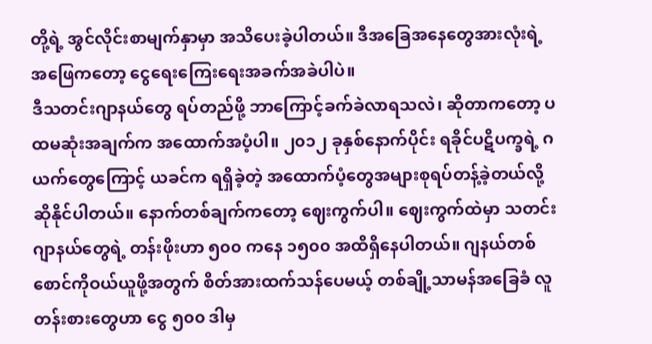တို့ရဲ့ အွင်လိုင်းစာမျက်နှာမှာ အသိပေးခဲ့ပါတယ်။ ဒီအခြေအနေတွေအားလုံးရဲ့ အဖြေကတော့ ငွေရေးကြေးရေးအခက်အခဲပါပဲ။
ဒီသတင်းဂျာနယ်တွေ ရပ်တည်ဖို့ ဘာကြောင့်ခက်ခဲလာရသလဲ၊ ဆိုတာကတော့ ပထမဆုံးအချက်က အထောက်အပံ့ပါ။ ၂၀၁၂ ခုနှစ်နောက်ပိုင်း ရခိုင်ပဋိပက္ခရဲ့ ဂယက်တွေကြောင့် ယခင်က ရရှိခဲ့တဲ့ အထောက်ပံ့တွေအများစုရပ်တန့်ခဲ့တယ်လို့ဆိုနိုင်ပါတယ်။ နောက်တစ်ချက်ကတော့ ဈေးကွက်ပါ။ ဈေးကွက်ထဲမှာ သတင်းဂျာနယ်တွေရဲ့ တန်းဖိုးဟာ ၅၀၀ ကနေ ၁၅၀၀ အထိရှိနေပါတယ်။ ဂျနယ်တစ်စောင်ကိုဝယ်ယူဖို့အတွက် စိတ်အားထက်သန်ပေမယ့် တစ်ချို့သာမန်အခြေခံ လူတန်းစားတွေဟာ ငွေ ၅၀၀ ဒါမှ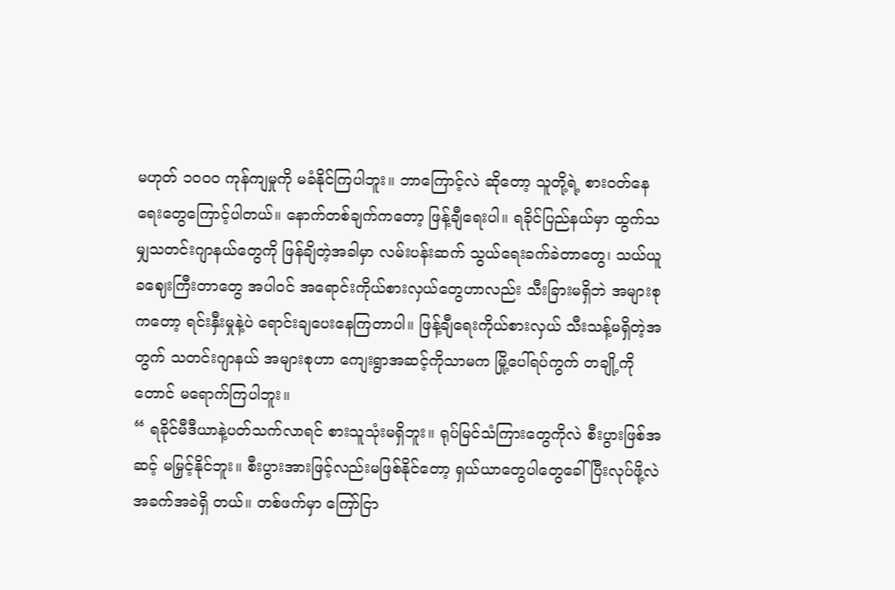မဟုတ် ၁၀၀၀ ကုန်ကျမှုကို မခံနိုင်ကြပါဘူး။ ဘာကြောင့်လဲ ဆိုတော့ သူတို့ရဲ့ စားဝတ်နေရေးတွေကြောင့်ပါတယ်။ နောက်တစ်ချက်ကတော့ ဖြန့်ချီရေးပါ။ ရခိုင်ပြည်နယ်မှာ ထွက်သမျှသတင်းဂျာနယ်တွေကို ဖြန်ချိတဲ့အခါမှာ လမ်းပန်းဆက် သွယ်ရေးခက်ခဲတာတွေ၊ သယ်ယူခဈေးကြီးတာတွေ အပါဝင် အရောင်းကိုယ်စားလှယ်တွေဟာလည်း သီးခြားမရှိဘဲ အများစုကတော့ ရင်းနှီးမှုနဲ့ပဲ ရောင်းချပေးနေကြတာပါ။ ဖြန့်ချီရေးကိုယ်စားလှယ် သီးသန့်မရှိတဲ့အတွက် သတင်းဂျာနယ် အများစုဟာ ကျေးရွာအဆင့်ကိုသာမက မြို့ပေါ်ရပ်ကွက် တချို့ကိုတောင် မရောက်ကြပါဘူး။
“ ရခိုင်မီဒီယာနဲ့ပတ်သက်လာရင် စားသူသုံးမရှိဘူး။ ရုပ်မြင်သံကြားတွေကိုလဲ စီးပွားဖြစ်အဆင့် မမြှင့်နိုင်ဘူး။ စီးပွားအားဖြင့်လည်းမဖြစ်နိုင်တော့ ရှယ်ယာတွေပါတွေခေါ်ပြီးလုပ်ဖို့လဲ အခက်အခဲရှိ တယ်။ တစ်ဖက်မှာ ကြော်ငြာ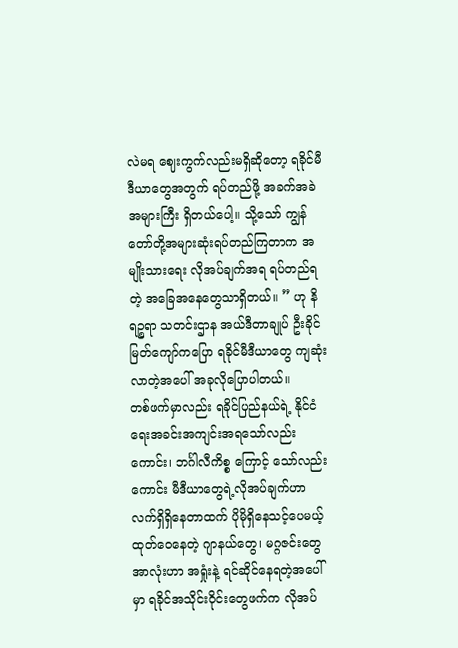လဲမရ ဈေးကွက်လည်းမရှိဆိုတော့ ရခိုင်မီဒီယာတွေအတွက် ရပ်တည်ဖို့ အခက်အခဲအများကြီး ရှိတယ်ပေါ့။ သို့သော် ကျွန်တော်တို့အများဆုံးရပ်တည်ကြတာက အမျိုးသားရေး လိုအပ်ချက်အရ ရပ်တည်ရတဲ့ အခြေအနေတွေသာရှိတယ်။ ” ဟု နိရဉ္စရာ သတင်းဌာန အယ်ဒီတာချုပ် ဦးခိုင်မြတ်ကျော်ကပြော ရခိုင်မီဒီယာတွေ ကျဆုံးလာတဲ့အပေါ် အခုလိုပြောပါတယ်။
တစ်ဖက်မှာလည်း ရခိုင်ပြည်နယ်ရဲ့ နိုင်ငံရေးအခင်းအကျင်းအရသော်လည်းကောင်း၊ ဘင်္ဂါလီကိစ္စ ကြောင့် သော်လည်းကောင်း မီဒီယာတွေရဲ့လိုအပ်ချက်ဟာ လက်ရှိရှိနေတာထက် ပိုမိုရှိနေသင့်ပေမယ့် ထုတ်ဝေနေတဲ့ ဂျာနယ်တွေ၊ မဂ္ဂဇင်းတွေအာလုံးဟာ အရှုံးနဲ့ ရင်ဆိုင်နေရတဲ့အပေါ် မှာ ရခိုင်အသိုင်းဝိုင်းတွေဖက်က လိုအပ်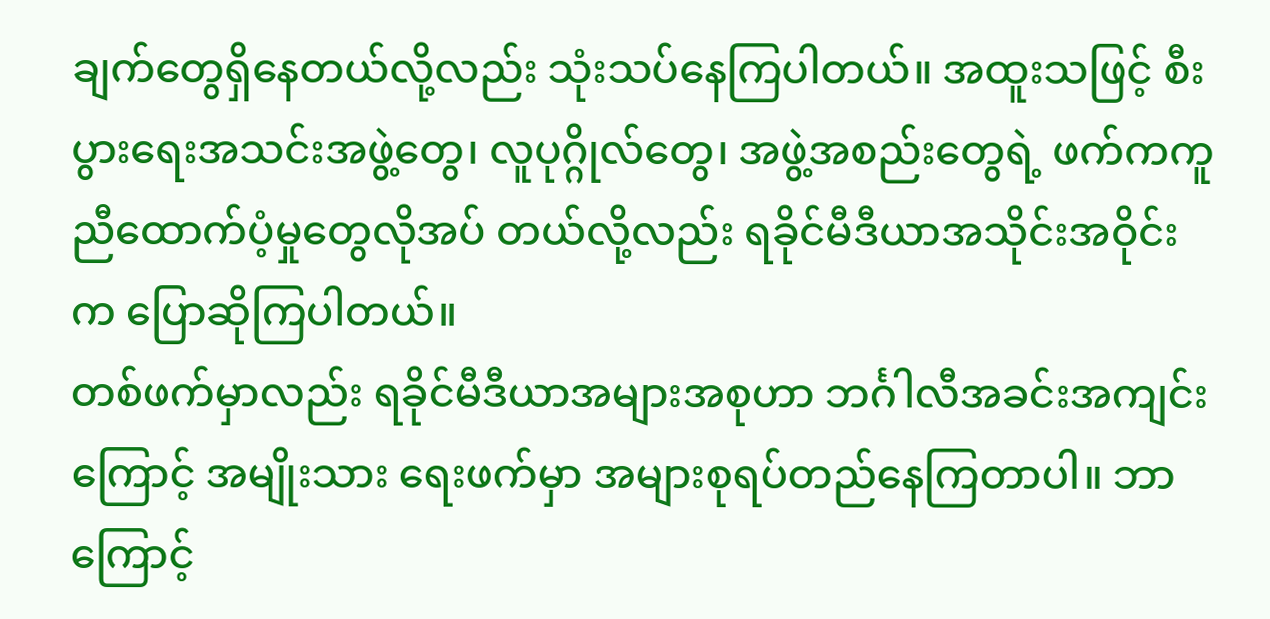ချက်တွေရှိနေတယ်လို့လည်း သုံးသပ်နေကြပါတယ်။ အထူးသဖြင့် စီးပွားရေးအသင်းအဖွဲ့တွေ၊ လူပုဂ္ဂိုလ်တွေ၊ အဖွဲ့အစည်းတွေရဲ့ ဖက်ကကူညီထောက်ပံ့မှုတွေလိုအပ် တယ်လို့လည်း ရခိုင်မီဒီယာအသိုင်းအဝိုင်းက ပြောဆိုကြပါတယ်။
တစ်ဖက်မှာလည်း ရခိုင်မီဒီယာအများအစုဟာ ဘင်္ဂါလီအခင်းအကျင်းကြောင့် အမျိုးသား ရေးဖက်မှာ အများစုရပ်တည်နေကြတာပါ။ ဘာကြောင့်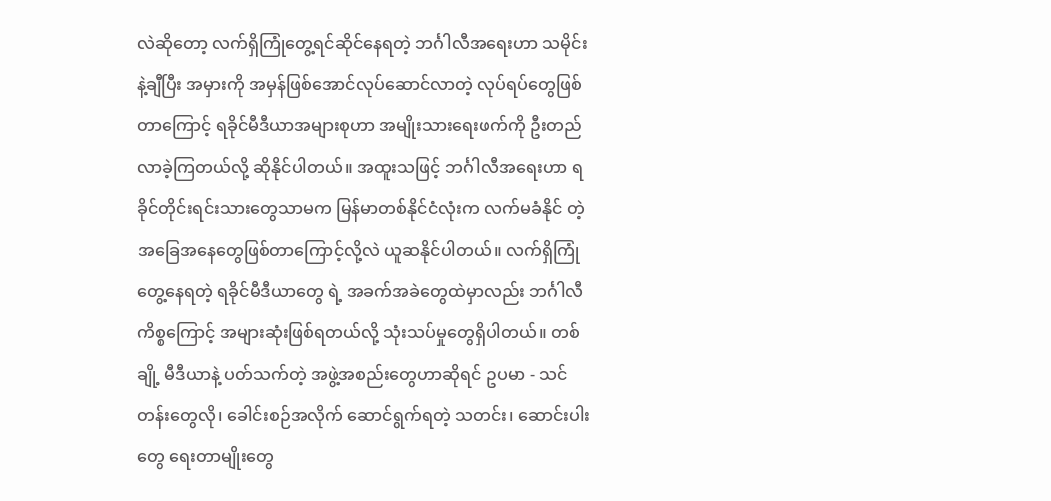လဲဆိုတော့ လက်ရှိကြုံတွေ့ရင်ဆိုင်နေရတဲ့ ဘင်္ဂါလီအရေးဟာ သမိုင်းနဲ့ချီပြီး အမှားကို အမှန်ဖြစ်အောင်လုပ်ဆောင်လာတဲ့ လုပ်ရပ်တွေဖြစ် တာကြောင့် ရခိုင်မီဒီယာအများစုဟာ အမျိုးသားရေးဖက်ကို ဦးတည်လာခဲ့ကြတယ်လို့ ဆိုနိုင်ပါတယ်။ အထူးသဖြင့် ဘင်္ဂါလီအရေးဟာ ရခိုင်တိုင်းရင်းသားတွေသာမက မြန်မာတစ်နိုင်ငံလုံးက လက်မခံနိုင် တဲ့ အခြေအနေတွေဖြစ်တာကြောင့်လို့လဲ ယူဆနိုင်ပါတယ်။ လက်ရှိကြုံတွေ့နေရတဲ့ ရခိုင်မီဒီယာတွေ ရဲ့ အခက်အခဲတွေထဲမှာလည်း ဘင်္ဂါလီကိစ္စကြောင့် အများဆုံးဖြစ်ရတယ်လို့ သုံးသပ်မှုတွေရှိပါတယ်။ တစ်ချို့ မီဒီယာနဲ့ ပတ်သက်တဲ့ အဖွဲ့အစည်းတွေဟာဆိုရင် ဥပမာ - သင်တန်းတွေလို၊ ခေါင်းစဉ်အလိုက် ဆောင်ရွက်ရတဲ့ သတင်း၊ ဆောင်းပါးတွေ ရေးတာမျိုးတွေ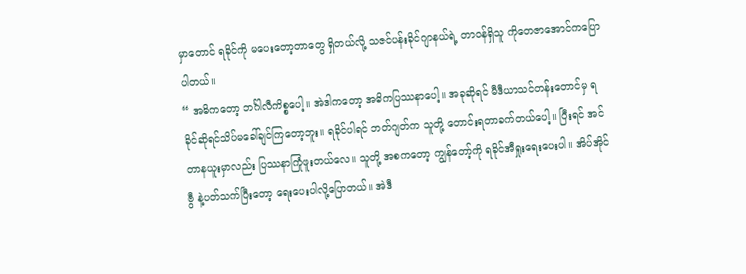မှာတောင် ရခိုင်ကို မပေးတော့တာတွေ ရှိတယ်လို့ သဇင်ပန်းခိုင်ဂျာနယ်ရဲ့ တာဝန်ရှိသူ ကိုတေဇာအောင်ကပြောပါတယ်။
“ အဓိကတော့ ဘင်္ဂါလီကိစ္စပေါ့။ အဲဒါကတော့ အဓိကပြဿနာပေါ့။ အခုဆိုရင် မီဒီယာသင်တန်းတောင်မှ ရခိုင်ဆိုရင်သိပ်မခေါ်ချင်ကြတော့ဘူး။ ရခိုင်ပါရင် ဘတ်ဂျတ်က သူတို့ တောင်းရတာခက်တယ်ပေါ့။ ပြီးရင် အင်တာနယူးမှာလည်း ပြဿနာကြုံဖူးတယ်လေ။ သူတို့ အစကတော့ ကျွန်တော့်ကို ရခိုင်အီရှုးရေးပေးပါ။ အိပ်အိုင်ဗွီ နဲ့ပတ်သက်ပြီးတော့ ရေးပေးပါလို့ပြောတယ်။ အဲဒီ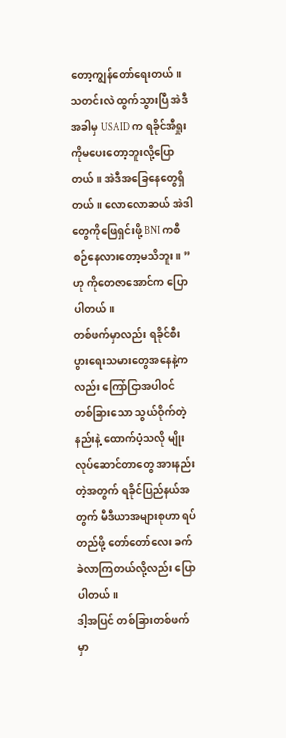တော့ကျွန်တော်ရေးတယ်။ သတင်းလဲ ထွက်သွားပြီ အဲဒီအခါမှ USAID က ရခိုင်အီရှုးကိုမပေးတော့ဘူးလို့ပြောတယ်။ အဲဒီအခြေနေတွေရှိတယ်။ လောလောဆယ် အဲဒါတွေကိုဖြေရှင်းဖို့ BNI ကစီစဉ်နေလားတော့မသိဘူး။ ”ဟု ကိုတေဇာအောင်က ပြောပါတယ်။
တစ်ဖက်မှာလည်း ရခိုင်စီးပွားရေးသမားတွေအနေနဲ့ကလည်း ကြော်ငြာအပါဝင် တစ်ခြားသော သွယ်ဝိုက်တဲ့နည်းနဲ့ ထောက်ပံ့သလို မျိုးလုပ်ဆောင်တာတွေ အားနည်းတဲ့အတွက် ရခိုင်ပြည်နယ်အတွက် မီဒီယာအများစုဟာ ရပ်တည်ဖို့ တော်တော်လေး ခက်ခဲလာကြတယ်လို့လည်း ပြောပါတယ်။
ဒါ့အပြင် တစ်ခြားတစ်ဖက်မှာ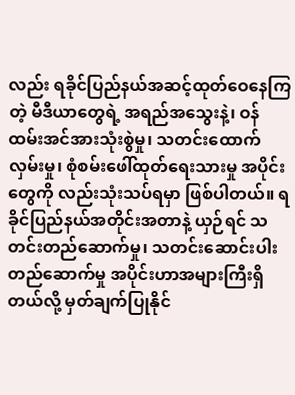လည်း ရခိုင်ပြည်နယ်အဆင့်ထုတ်ဝေနေကြတဲ့ မီဒီယာတွေရဲ့ အရည်အသွေးနဲ့၊ ဝန်ထမ်းအင်အားသုံးစွဲမှု၊ သတင်းထောက်လှမ်းမှု၊ စုံစမ်းဖေါ်ထုတ်ရေးသားမှု အပိုင်းတွေကို လည်းသုံးသပ်ရမှာ ဖြစ်ပါတယ်။ ရခိုင်ပြည်နယ်အတိုင်းအတာနဲ့ ယှဉ်ရင် သတင်းတည်ဆောက်မှု၊ သတင်းဆောင်းပါး တည်ဆောက်မှု အပိုင်းဟာအများကြီးရှိတယ်လို့ မှတ်ချက်ပြုနိုင်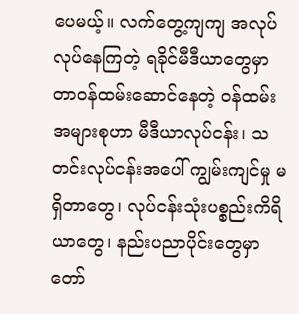ပေမယ့်။ လက်တွေ့ကျကျ အလုပ်လုပ်နေကြတဲ့ ရခိုင်မီဒီယာတွေမှာ တာဝန်ထမ်းဆောင်နေတဲ့ ဝန်ထမ်းအများစုဟာ မီဒီယာလုပ်ငန်း၊ သတင်းလုပ်ငန်းအပေါ် ကျွမ်းကျင်မှု မရှိတာတွေ၊ လုပ်ငန်းသုံးပစ္စည်းကိရိယာတွေ၊ နည်းပညာပိုင်းတွေမှာ တော်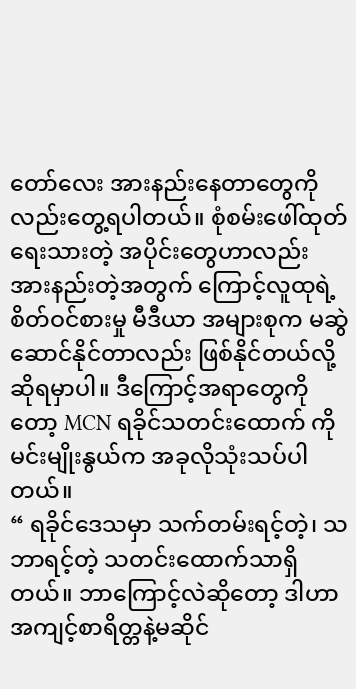တော်လေး အားနည်းနေတာတွေကို လည်းတွေ့ရပါတယ်။ စုံစမ်းဖေါ်ထုတ် ရေးသားတဲ့ အပိုင်းတွေဟာလည်း အားနည်းတဲ့အတွက် ကြောင့်လူထုရဲ့ စိတ်ဝင်စားမှု မီဒီယာ အများစုက မဆွဲဆောင်နိုင်တာလည်း ဖြစ်နိုင်တယ်လို့ ဆိုရမှာပါ။ ဒီကြောင့်အရာတွေကိုတော့ MCN ရခိုင်သတင်းထောက် ကိုမင်းမျိုးနွယ်က အခုလိုသုံးသပ်ပါတယ်။
“ ရခိုင်ဒေသမှာ သက်တမ်းရင့်တဲ့၊ သဘာရင့်တဲ့ သတင်းထောက်သာရှိတယ်။ ဘာကြောင့်လဲဆိုတော့ ဒါဟာအကျင့်စာရိတ္တနဲ့မဆိုင်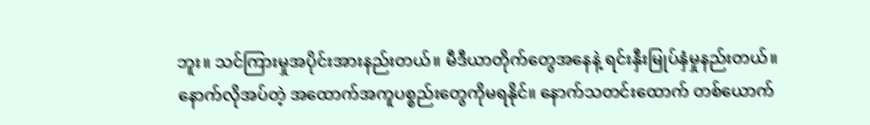ဘူး။ သင်ကြားမှုအပိုင်းအားနည်းတယ်။ မီဒီယာတိုက်တွေအနေနဲ့ ရင်းနှီးမြုပ်နှံမှုနည်းတယ်။ နောက်လိုအပ်တဲ့ အထောက်အကူပစ္စည်းတွေကိုမရနိုင်။ နောက်သတင်းထောက် တစ်ယောက်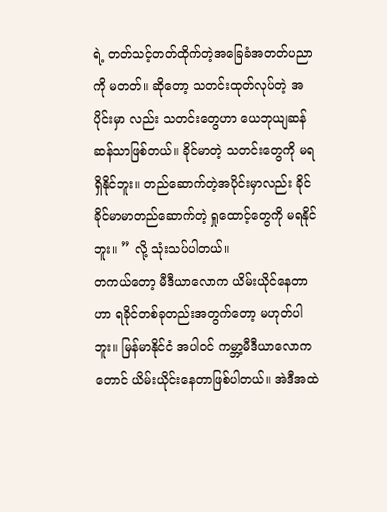ရဲ့ တတ်သင့်တတ်ထိုက်တဲ့အခြေခံအတတ်ပညာကို မတတ်။ ဆိုတော့ သတင်းထုတ်လုပ်တဲ့ အပိုင်းမှာ လည်း သတင်းတွေဟာ ယေဘုယျဆန်ဆန်သာဖြစ်တယ်။ ခိုင်မာတဲ့ သတင်းတွေကို မရရှိနိုင်ဘူး။ တည်ဆောက်တဲ့အပိုင်းမှာလည်း ခိုင်ခိုင်မာမာတည်ဆောက်တဲ့ ရှုထောင့်တွေကို မရနိုင်ဘူး။ ” လို့ သုံးသပ်ပါတယ်။
တကယ်တော့ မီဒီယာလောက ယိမ်းယိုင်နေတာဟာ ရခိုင်တစ်ခုတည်းအတွက်တော့ မဟုတ်ပါဘူး။ မြန်မာနိုင်ငံ အပါဝင် ကမ္ဘာ့မီဒီယာလောကတောင် ယိမ်းယိုင်းနေတာဖြစ်ပါတယ်။ အဲဒီအထဲ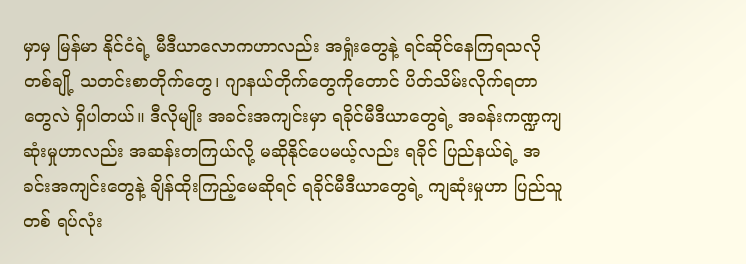မှာမှ မြန်မာ နိုင်ငံရဲ့ မီဒီယာလောကဟာလည်း အရှုံးတွေနဲ့ ရင်ဆိုင်နေကြရသလို တစ်ချို့ သတင်းစာတိုက်တွေ၊ ဂျာနယ်တိုက်တွေကိုတောင် ပိတ်သိမ်းလိုက်ရတာတွေလဲ ရှိပါတယ်။ ဒီလိုမျိုး အခင်းအကျင်းမှာ ရခိုင်မီဒီယာတွေရဲ့ အခန်းကဏ္ဍကျဆုံးမှုဟာလည်း အဆန်းတကြယ်လို့ မဆိုနိုင်ပေမယ့်လည်း ရခိုင် ပြည်နယ်ရဲ့ အခင်းအကျင်းတွေနဲ့ ချိန်ထိုးကြည့်မေဆိုရင် ရခိုင်မီဒီယာတွေရဲ့ ကျဆုံးမှုဟာ ပြည်သူတစ် ရပ်လုံး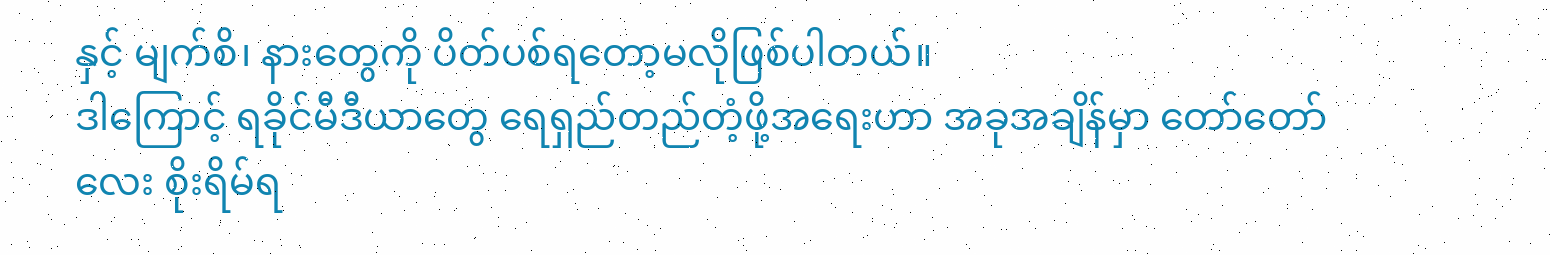နှင့် မျက်စိ၊ နားတွေကို ပိတ်ပစ်ရတော့မလိုဖြစ်ပါတယ်။
ဒါကြောင့် ရခိုင်မီဒီယာတွေ ရေရှည်တည်တံ့ဖို့အရေးဟာ အခုအချိန်မှာ တော်တော်လေး စိုးရိမ်ရ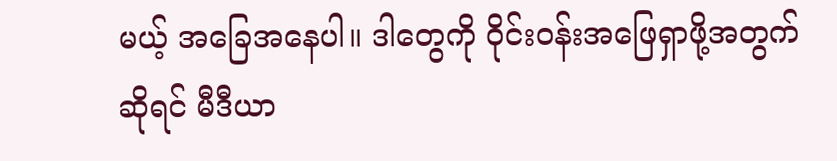မယ့် အခြေအနေပါ။ ဒါတွေကို ဝိုင်းဝန်းအဖြေရှာဖို့အတွက်ဆိုရင် မီဒီယာ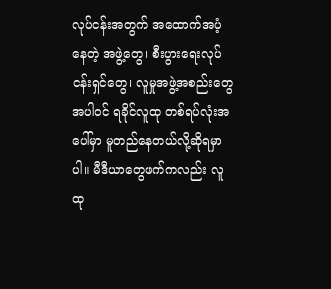လုပ်ငန်းအတွက် အထောက်အပံ့နေတဲ့ အဖွဲ့တွေ၊ စီးပွားရေးလုပ်ငန်းရှင်တွေ၊ လူမှုအဖွဲ့အစည်းတွေအပါဝင် ရခိုင်လူထု တစ်ရပ်လုံးအပေါ်မှာ မူတည်နေတယ်လို့ဆိုရမှာပါ။ မီဒီယာတွေဖက်ကလည်း လူထု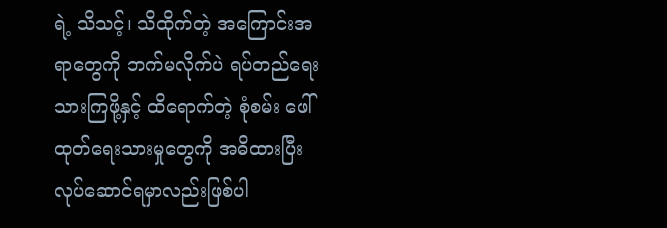ရဲ့ သိသင့်၊ သိထိုက်တဲ့ အကြောင်းအရာတွေကို ဘက်မလိုက်ပဲ ရပ်တည်ရေးသားကြဖို့နှင့် ထိရောက်တဲ့ စုံစမ်း ဖေါ်ထုတ်ရေးသားမှုတွေကို အဓိထားပြီး လုပ်ဆောင်ရမှာလည်းဖြစ်ပါ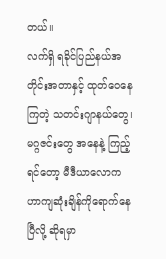တယ်။
လက်ရှိ ရခိုင်ပြည်နယ်အတိုင်းအတာနှင့် ထုတ်ဝေနေကြတဲ့ သတင်းဂျာနယ်တွေ၊ မဂ္ဂဇင်းတွေ အနေနဲ့ ကြည့်ရင်တော့ မီဒီယာလောက ဟာကျဆုံးချိန်ကိုရောက်နေပြီလို့ ဆိုရမှာ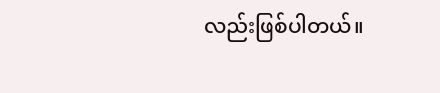လည်းဖြစ်ပါတယ်။